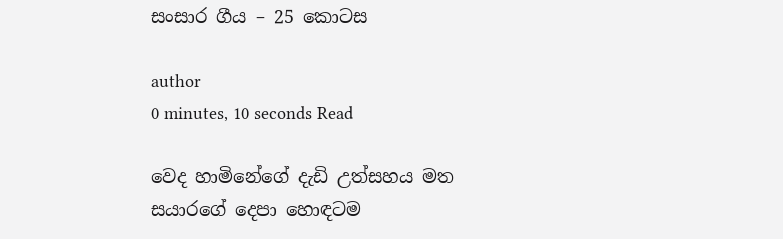සංසාර ගීය – 25 කොටස

author
0 minutes, 10 seconds Read

වෙද හාමිනේගේ දැඩි උත්සහය මත සයාරගේ දෙපා හොඳටම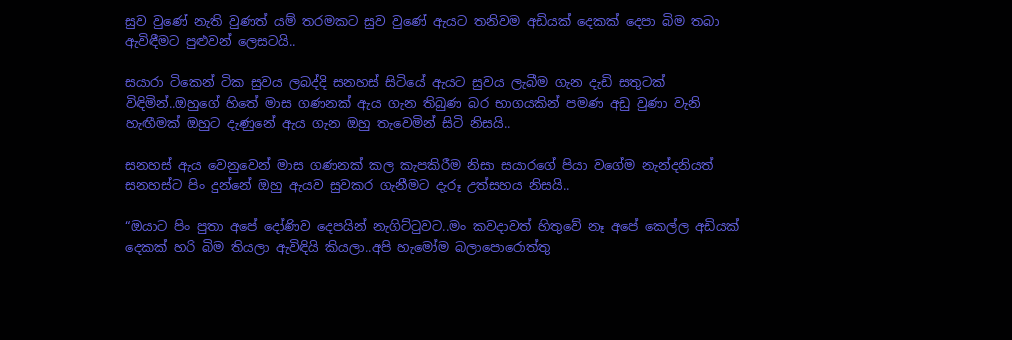සුව වුණේ නැති වුණත් යම් තරමකට සුව වුණේ ඇයට තනිවම අඩියක් දෙකක් දෙපා බිම තබා ඇවිඳීමට පුළුවන් ලෙසටයි..

සයාරා ටිකෙන් ටික සුවය ලබද්දි සනහස් සිටියේ ඇයට සුවය ලැබීම ගැන දැඩි සතුටක් විඳිමින්..ඔහුගේ හිතේ මාස ගණනක් ඇය ගැන තිබුණ බර භාගයකින් පමණ අඩු වුණා වැනි හැඟීමක් ඔහුට දැණුනේ ඇය ගැන ඔහු තැවෙමින් සිටි නිසයි..

සනහස් ඇය වෙනුවෙන් මාස ගණනක් කල කැපකිරීම නිසා සයාරගේ පියා වගේම නැන්දනියත් සනහස්ට පිං දුන්නේ ඔහු ඇයව සුවකර ගැනීමට දැරූ උත්සහය නිසයි..

“ඔයාට පිං පුතා අපේ දෝණිව දෙපයින් නැගිට්ටුවට..මං කවදාවත් හිතුවේ නෑ අපේ කෙල්ල අඩියක් දෙකක් හරි බිම තියලා ඇවිඳියි කියලා..අපි හැමෝම බලාපොරොත්තු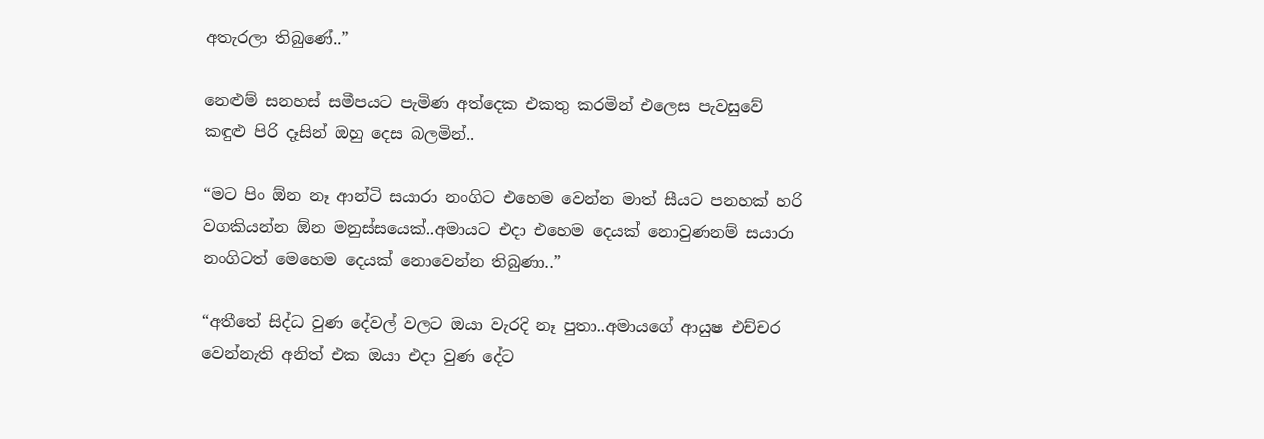අතැරලා තිබුණේ..”

නෙළුම් සනහස් සමීපයට පැමිණ අත්දෙක එකතු කරමින් එලෙස පැවසුවේ කඳුළු පිරි දෑසින් ඔහු දෙස බලමින්..

“මට පිං ඕන නෑ ආන්ටි සයාරා නංගිට එහෙම වෙන්න මාත් සීයට පනහක් හරි වගකියන්න ඕන මනුස්සයෙක්..අමායට එදා එහෙම දෙයක් නොවුණනම් සයාරා නංගිටත් මෙහෙම දෙයක් නොවෙන්න තිබුණා..”

“අතීතේ සිද්ධ වුණ දේවල් වලට ඔයා වැරදි නෑ පුතා..අමායගේ ආයුෂ එච්චර වෙන්නැති අනිත් එක ඔයා එදා වුණ දේට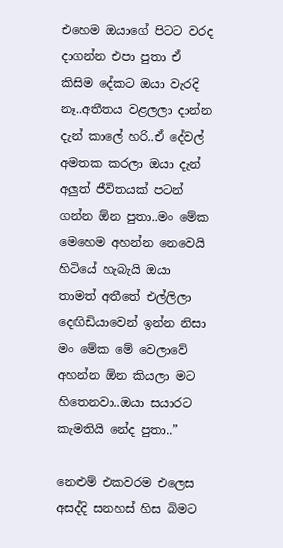එහෙම ඔයාගේ පිටට වරද දාගන්න එපා පුතා ඒ කිසිම දේකට ඔයා වැරදි නෑ..අතීතය වළලලා දාන්න දැන් කාලේ හරි..ඒ දේවල් අමතක කරලා ඔයා දැන් අලුත් ජීවිතයක් පටන් ගන්න ඕන පුතා..මං මේක මෙහෙම අහන්න නෙවෙයි හිටියේ හැබැයි ඔයා තාමත් අතීතේ එල්ලිලා දෙඟිඩියාවෙන් ඉන්න නිසා මං මේක මේ වෙලාවේ අහන්න ඕන කියලා මට හිතෙනවා..ඔයා සයාරට කැමතියි නේද පුතා..”

නෙළුම් එකවරම එලෙස අසද්දි සනහස් හිස බිමට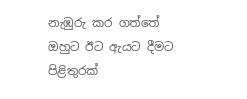නැඹුරු කර ගත්තේ ඔහුට ඊට ඇයට දීමට පිළිතුරක්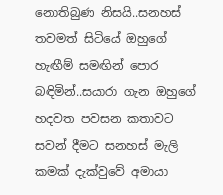නොතිබුණ නිසයි..සනහස් තවමත් සිටියේ ඔහුගේ හැඟීම් සමඟින් පොර බඳිමින්..සයාරා ගැන ඔහුගේ හදවත පවසන කතාවට සවන් දීමට සනහස් මැලි කමක් දැක්වුවේ අමායා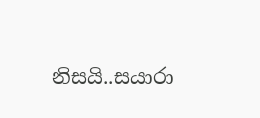නිසයි..සයාරා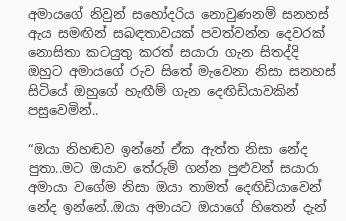අමායගේ නිවුන් සහෝදරිය නොවුණනම් සනහස් ඇය සමඟින් සබඳතාවයක් පවත්වන්න දෙවරක් නොසිතා කටයුතු කරත් සයාරා ගැන සිතද්දි ඔහුට අමායගේ රුව සිතේ මැවෙනා නිසා සනහස් සිටියේ ඔහුගේ හැඟීම් ගැන දෙඟිඩියාවකින් පසුවෙමින්..

“ඔයා නිහඬව ඉන්නේ ඒක ඇත්ත නිසා නේද පුතා..මට ඔයාව තේරුම් ගන්න පුළුවන් සයාරා අමායා වගේම නිසා ඔයා තාමත් දෙඟිඩියාවෙන් නේද ඉන්නේ..ඔයා අමායට ඔයාගේ හිතෙන් දැන්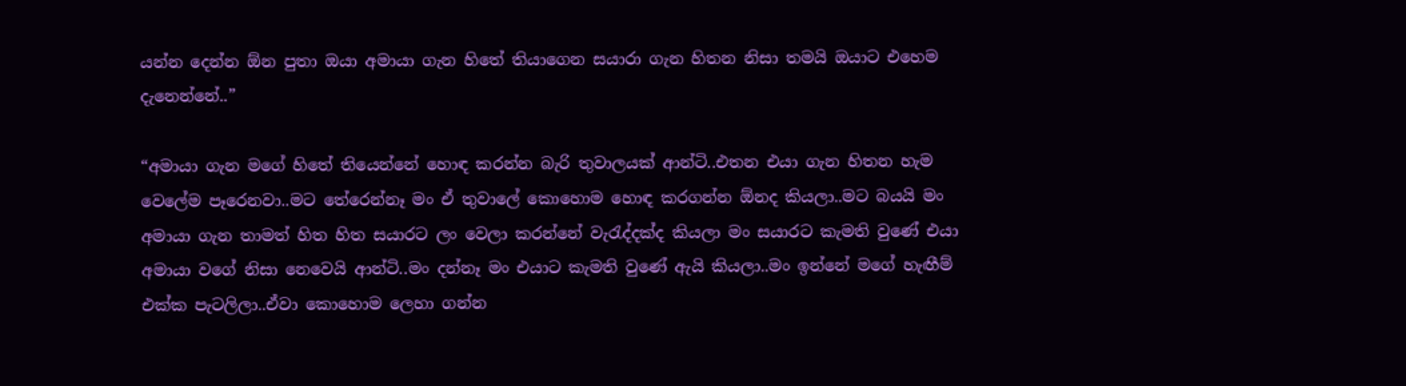යන්න දෙන්න ඕන පුතා ඔයා අමායා ගැන හිතේ තියාගෙන සයාරා ගැන හිතන නිසා තමයි ඔයාට එහෙම දැනෙන්නේ..”

“අමායා ගැන මගේ හිතේ තියෙන්නේ හොඳ කරන්න බැරි තුවාලයක් ආන්ටි..එතන එයා ගැන හිතන හැම වෙලේම පෑරෙනවා..මට තේරෙන්නෑ මං ඒ තුවාලේ කොහොම හොඳ කරගන්න ඕනද කියලා..මට බයයි මං අමායා ගැන තාමත් හිත හිත සයාරට ලං වෙලා කරන්නේ වැරැද්දක්ද කියලා මං සයාරට කැමති වුණේ එයා අමායා වගේ නිසා නෙවෙයි ආන්ටි..මං දන්නෑ මං එයාට කැමති වුණේ ඇයි කියලා..මං ඉන්නේ මගේ හැඟීම් එක්ක පැටලිලා..ඒවා කොහොම ලෙහා ගන්න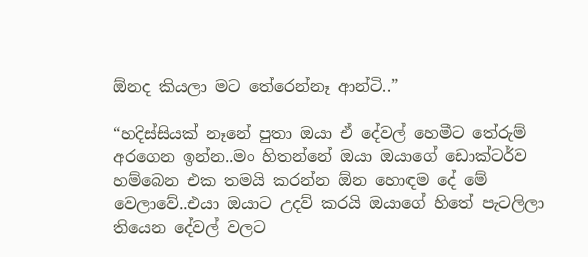ඕනද කියලා මට තේරෙන්නෑ ආන්ටි..”

“හදිස්සියක් නෑනේ පුතා ඔයා ඒ දේවල් හෙමීට තේරුම් අරගෙන ඉන්න..මං හිතන්නේ ඔයා ඔයාගේ ඩොක්ටර්ව හම්බෙන එක තමයි කරන්න ඕන හොඳම දේ මේ වෙලාවේ..එයා ඔයාට උදව් කරයි ඔයාගේ හිතේ පැටලිලා තියෙන දේවල් වලට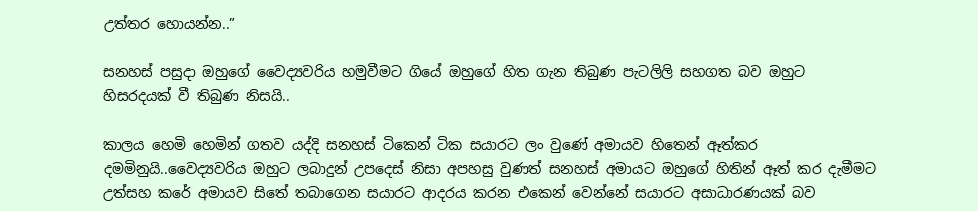උත්තර හොයන්න..”

සනහස් පසුදා ඔහුගේ වෛද්‍යවරිය හමුවීමට ගියේ ඔහුගේ හිත ගැන තිබුණ පැටලිලි සහගත බව ඔහුට හිසරදයක් වී තිබුණ නිසයි..

කාලය හෙමි හෙමින් ගතව යද්දි සනහස් ටිකෙන් ටික සයාරට ලං වුණේ අමායව හිතෙන් ඈත්කර දමමිනුයි..වෛද්‍යවරිය ඔහුට ලබාදුන් උපදෙස් නිසා අපහසු වුණත් සනහස් අමායට ඔහුගේ හිතින් ඈත් කර දැමීමට උත්සහ කරේ අමායව සිතේ තබාගෙන සයාරට ආදරය කරන එකෙන් වෙන්නේ සයාරට අසාධාරණයක් බව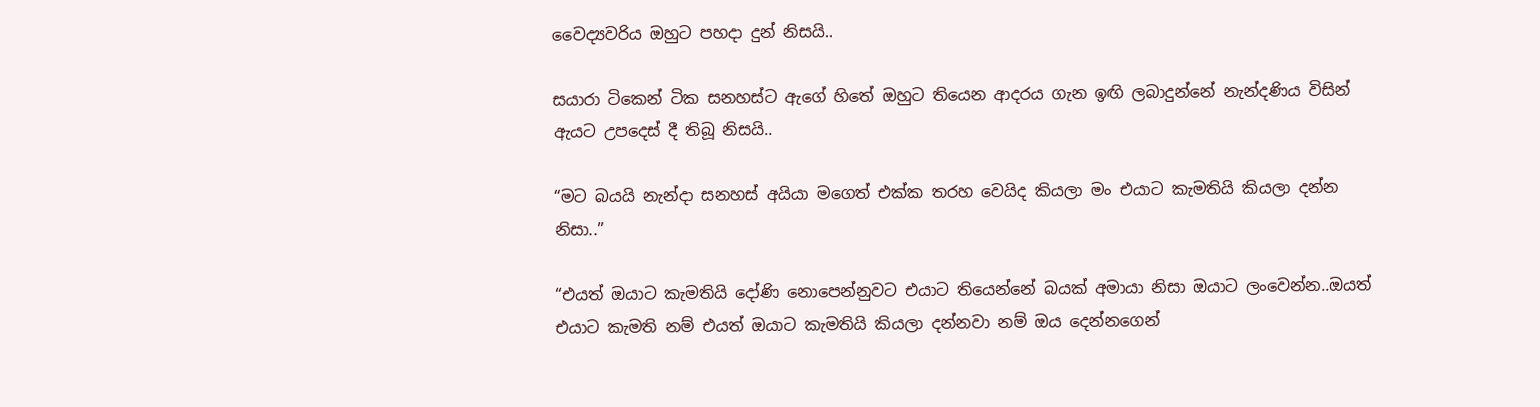වෛද්‍යවරිය ඔහුට පහදා දුන් නිසයි..

සයාරා ටිකෙන් ටික සනහස්ට ඇගේ හිතේ ඔහුට තියෙන ආදරය ගැන ඉඟි ලබාදුන්නේ නැන්දණිය විසින් ඇයට උපදෙස් දී තිබූ නිසයි..

“මට බයයි නැන්දා සනහස් අයියා මගෙත් එක්ක තරහ වෙයිද කියලා මං එයාට කැමතියි කියලා දන්න නිසා..”

“එයත් ඔයාට කැමතියි දෝණි නොපෙන්නුවට එයාට තියෙන්නේ බයක් අමායා නිසා ඔයාට ලංවෙන්න..ඔයත් එයාට කැමති නම් එයත් ඔයාට කැමතියි කියලා දන්නවා නම් ඔය දෙන්නගෙන්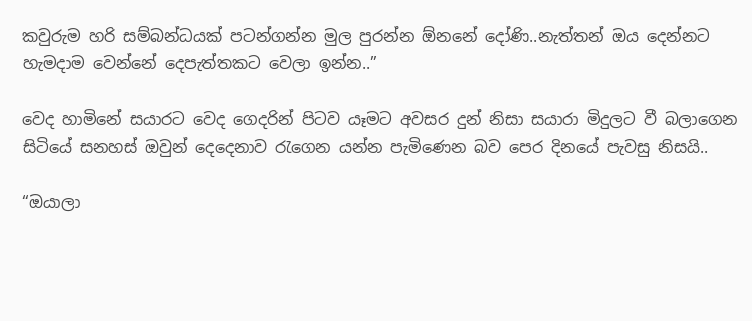කවුරුම හරි සම්බන්ධයක් පටන්ගන්න මුල පුරන්න ඕනනේ දෝණි..නැත්තන් ඔය දෙන්නට හැමදාම වෙන්නේ දෙපැත්තකට වෙලා ඉන්න..”

වෙද හාමිනේ සයාරට වෙද ගෙදරින් පිටව යෑමට අවසර දුන් නිසා සයාරා මිදුලට වී බලාගෙන සිටියේ සනහස් ඔවුන් දෙදෙනාව රැගෙන යන්න පැමිණෙන බව පෙර දිනයේ පැවසු නිසයි..

“ඔයාලා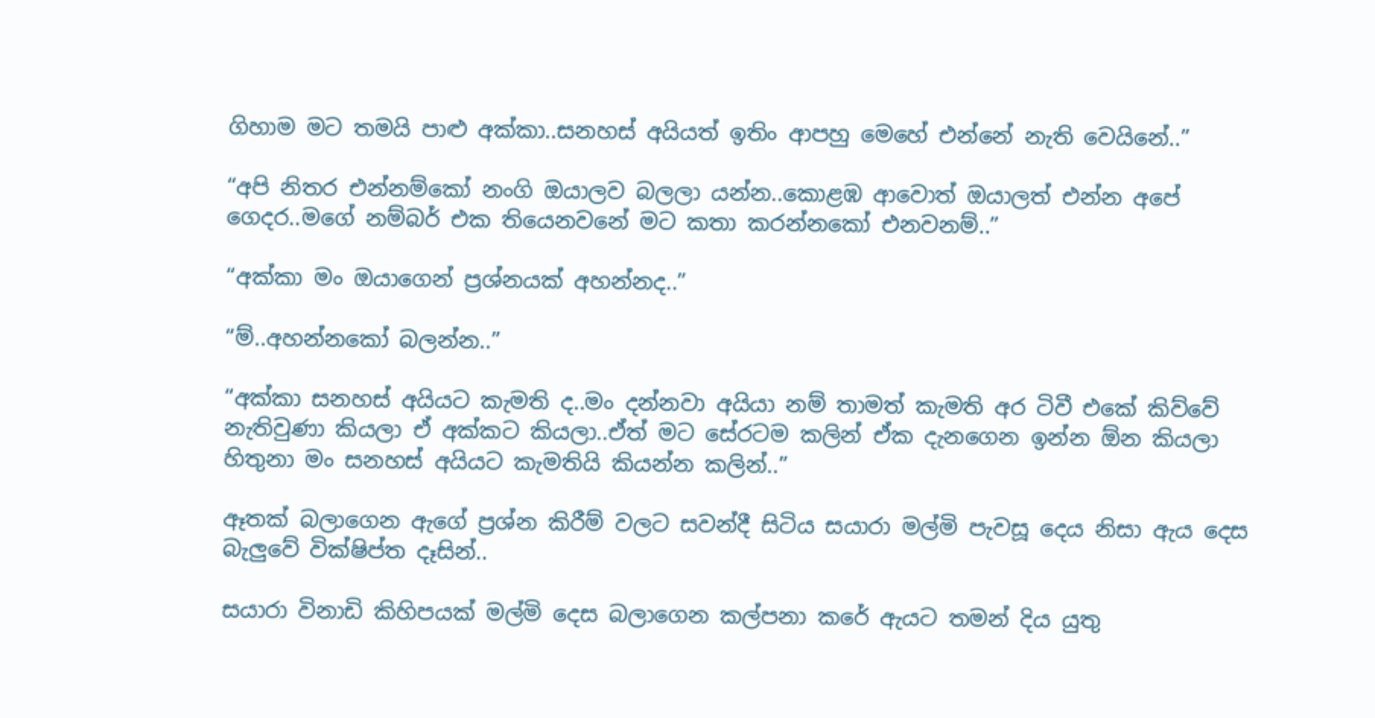ගිහාම මට තමයි පාළු අක්කා..සනහස් අයියත් ඉතිං ආපහු මෙහේ එන්නේ නැති වෙයිනේ..”

“අපි නිතර එන්නම්කෝ නංගි ඔයාලව බලලා යන්න..කොළඹ ආවොත් ඔයාලත් එන්න අපේ ගෙදර..මගේ නම්බර් එක තියෙනවනේ මට කතා කරන්නකෝ එනවනම්..”

“අක්කා මං ඔයාගෙන් ප්‍රශ්නයක් අහන්නද..”

“ම්..අහන්නකෝ බලන්න..”

“අක්කා සනහස් අයියට කැමති ද..මං දන්නවා අයියා නම් තාමත් කැමති අර ටිවී එකේ කිව්වේ නැතිවුණා කියලා ඒ අක්කට කියලා..ඒත් මට සේරටම කලින් ඒක දැනගෙන ඉන්න ඕන කියලා හිතුනා මං සනහස් අයියට කැමතියි කියන්න කලින්..”

ඈතක් බලාගෙන ඇගේ ප්‍රශ්න කිරීම් වලට සවන්දී සිටිය සයාරා මල්මි පැවසූ දෙය නිසා ඇය දෙස බැලුවේ වික්ෂිප්ත දෑසින්..

සයාරා විනාඩි කිහිපයක් මල්මි දෙස බලාගෙන කල්පනා කරේ ඇයට තමන් දිය යුතු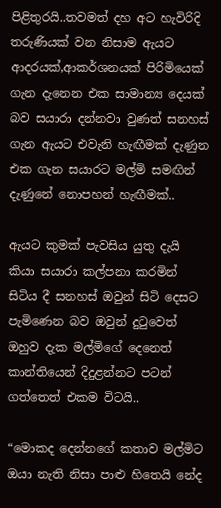පිළිතුරයි..තවමත් දහ අට හැවිරිදි තරුණියක් වන නිසාම ඇයට ආදරයක්,ආකර්ශනයක් පිරිමියෙක් ගැන දැනෙන එක සාමාන්‍ය දෙයක් බව සයාරා දන්නවා වුණත් සනහස් ගැන ඇයට එවැනි හැඟීමක් දැණුන එක ගැන සයාරට මල්මි සමඟින් දැණුනේ නොපහන් හැඟීමක්..

ඇයට කුමක් පැවසිය යුතු දැයි කියා සයාරා කල්පනා කරමින් සිටිය දී සනහස් ඔවුන් සිටි දෙසට පැමිණෙන බව ඔවුන් දුටුවෙත් ඔහුව දැක මල්මිගේ දෙනෙත් කාන්තියෙන් දිදුළන්නට පටන් ගත්තෙත් එකම විටයි..

“මොකද දෙන්නගේ කතාව මල්මිට ඔයා නැති නිසා පාළු හිතෙයි නේද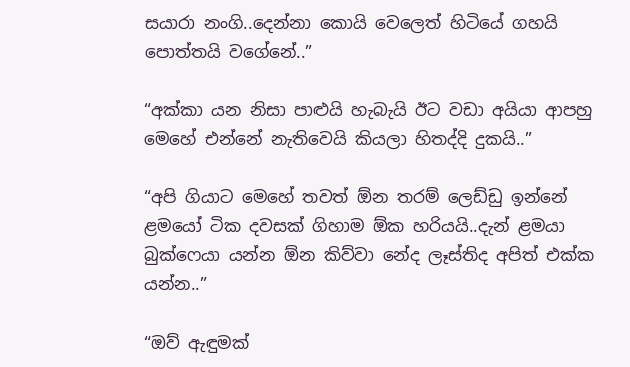සයාරා නංගි..දෙන්නා කොයි වෙලෙත් හිටියේ ගහයි පොත්තයි වගේනේ..”

“අක්කා යන නිසා පාළුයි හැබැයි ඊට වඩා අයියා ආපහු මෙහේ එන්නේ නැතිවෙයි කියලා හිතද්දි දුකයි..”

“අපි ගියාට මෙහේ තවත් ඕන තරම් ලෙඩ්ඩු ඉන්නේ ළමයෝ ටික දවසක් ගිහාම ඕක හරියයි..දැන් ළමයා බුක්ෆෙයා යන්න ඕන කිව්වා නේද ලෑස්තිද අපිත් එක්ක යන්න..”

“ඔව් ඇඳුමක්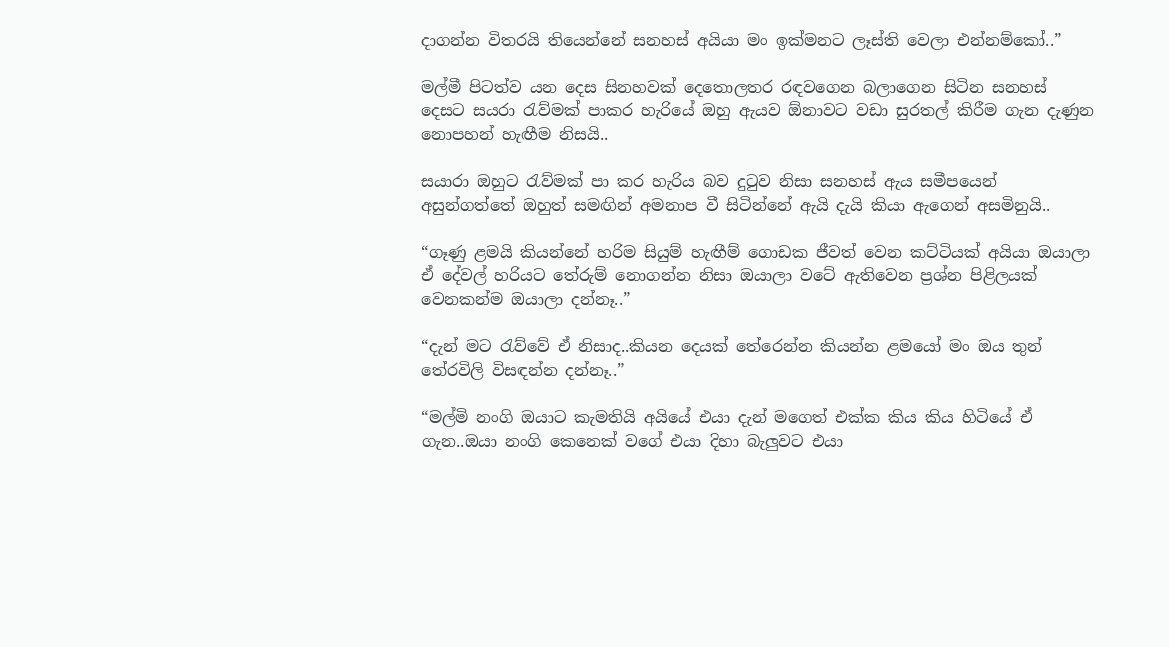දාගන්න විතරයි තියෙන්නේ සනහස් අයියා මං ඉක්මනට ලෑස්ති වෙලා එන්නම්කෝ..”

මල්මී පිටත්ව යන දෙස සිනහවක් දෙතොලතර රඳවගෙන බලාගෙන සිටින සනහස් දෙසට සයරා රැව්මක් පාකර හැරියේ ඔහු ඇයව ඕනාවට වඩා සුරතල් කිරීම ගැන දැණුන නොපහන් හැඟීම නිසයි..

සයාරා ඔහුට රැව්මක් පා කර හැරිය බව දුටුව නිසා සනහස් ඇය සමීපයෙන් අසුන්ගත්තේ ඔහුත් සමඟින් අමනාප වී සිටින්නේ ඇයි දැයි කියා ඇගෙන් අසමිනුයි..

“ගෑණු ළමයි කියන්නේ හරිම සියුම් හැඟීම් ගොඩක ජීවත් වෙන කට්ටියක් අයියා ඔයාලා ඒ දේවල් හරියට තේරුම් නොගන්න නිසා ඔයාලා වටේ ඇතිවෙන ප්‍රශ්න පිළිලයක් වෙනකන්ම ඔයාලා දන්නෑ..”

“දැන් මට රැව්වේ ඒ නිසාද..කියන දෙයක් තේරෙන්න කියන්න ළමයෝ මං ඔය තුන් තේරවිලි විසඳන්න දන්නෑ..”

“මල්මි නංගි ඔයාට කැමතියි අයියේ එයා දැන් මගෙත් එක්ක කිය කිය හිටියේ ඒ ගැන..ඔයා නංගි කෙනෙක් වගේ එයා දිහා බැලුවට එයා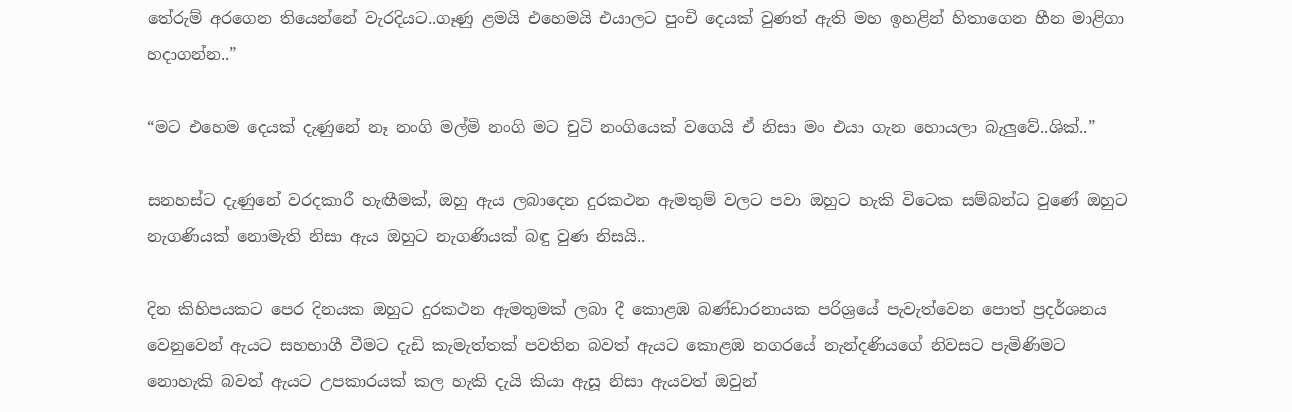තේරුම් අරගෙන තියෙන්නේ වැරදියට..ගෑණු ළමයි එහෙමයි එයාලට පුංචි දෙයක් වුණත් ඇති මහ ඉහළින් හිතාගෙන හීන මාළිගා හදාගන්න..”

“මට එහෙම දෙයක් දැණුනේ නෑ නංගි මල්මි නංගි මට චුටි නංගියෙක් වගෙයි ඒ නිසා මං එයා ගැන හොයලා බැලුවේ..ශික්..”

සනහස්ට දැණුනේ වරදකාරී හැඟීමක්, ඔහු ඇය ලබාදෙන දුරකථන ඇමතුම් වලට පවා ඔහුට හැකි විටෙක සම්බන්ධ වුණේ ඔහුට නැගණියක් නොමැති නිසා ඇය ඔහුට නැගණියක් බඳු වුණ නිසයි..

දින කිහිපයකට පෙර දිනයක ඔහුට දුරකථන ඇමතුමක් ලබා දී කොළඹ බණ්ඩාරනායක පරිශ්‍රයේ පැවැත්වෙන පොත් ප්‍රදර්ශනය වෙනුවෙන් ඇයට සහභාගී වීමට දැඩි කැමැත්තක් පවතින බවත් ඇයට කොළඹ නගරයේ නැන්දණියගේ නිවසට පැමිණිමට නොහැකි බවත් ඇයට උපකාරයක් කල හැකි දැයි කියා ඇසූ නිසා ඇයවත් ඔවුන්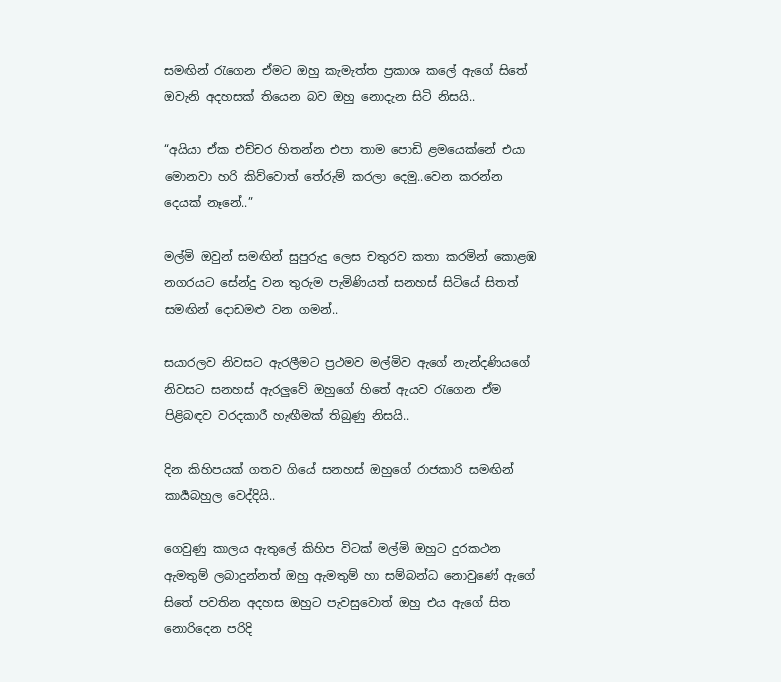සමඟින් රැගෙන ඒමට ඔහු කැමැත්ත ප්‍රකාශ කලේ ඇගේ සිතේ ඔවැනි අදහසක් තියෙන බව ඔහු නොදැන සිටි නිසයි..

“අයියා ඒක එච්චර හිතන්න එපා තාම පොඩි ළමයෙක්නේ එයා මොනවා හරි කිව්වොත් තේරුම් කරලා දෙමු..වෙන කරන්න දෙයක් නෑනේ..”

මල්මි ඔවුන් සමඟින් සුපුරුදු ලෙස චතුරව කතා කරමින් කොළඹ නගරයට සේන්දු වන තුරුම පැමිණියත් සනහස් සිටියේ සිතත් සමඟින් දොඩමළු වන ගමන්..

සයාරලව නිවසට ඇරලීමට ප්‍රථමව මල්මිව ඇගේ නැන්දණියගේ නිවසට සනහස් ඇරලුවේ ඔහුගේ හිතේ ඇයව රැගෙන ඒම පිළිබඳව වරදකාරී හැඟීමක් තිබුණු නිසයි..

දින කිහිපයක් ගතව ගියේ සනහස් ඔහුගේ රාජකාරි සමඟින් කාර්‍යබහුල වෙද්දියි..

ගෙවුණු කාලය ඇතුලේ කිහිප විටක් මල්මි ඔහුට දුරකථන ඇමතුම් ලබාදුන්නත් ඔහු ඇමතුම් හා සම්බන්ධ නොවුණේ ඇගේ සිතේ පවතින අදහස ඔහුට පැවසුවොත් ඔහු එය ඇගේ සිත නොරිදෙන පරිදි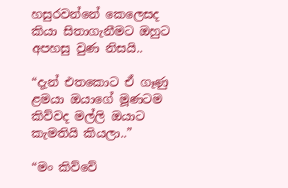හසුරවන්නේ කෙලෙසද කියා සිතාගැනීමට ඔහුට අපහසු වුණ නිසයි..

“දැන් එතකොට ඒ ගෑණු ළමයා ඔයාගේ මූණටම කිව්වද මල්ලි ඔයාට කැමතියි කියලා..”

“මං කිව්වේ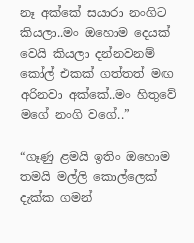නෑ අක්කේ සයාරා නංගිට කියලා..මං ඔහොම දෙයක් වෙයි කියලා දන්නවනම් කෝල් එකක් ගත්තත් මඟ අරිනවා අක්කේ..මං හිතුවේ මගේ නංගි වගේ..”

“ගෑණු ළමයි ඉතිං ඔහොම තමයි මල්ලි කොල්ලෙක් දැක්ක ගමන්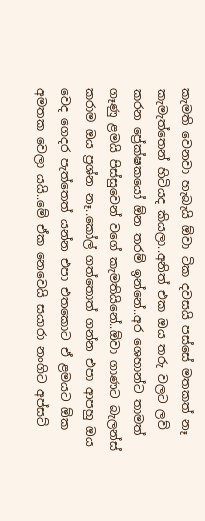කැමති වෙනවා හැබැයි ඕවා ටික දවසයි පස්සේ මතකත් නෑ කැමැත්තෙන් හිටියද කියලා..අනිත් එක ඔය තරු වලට ලව් කරන ප්‍රේක්ෂකයෝ ඕන තරම් ඉන්නේ..අර ශෙහාන්ට තාමත් ගෑණු ළමයි පිස්සුවෙන් වගේ කැමතියිනේ..ඕවා ගාණට බැලන්ස් කරාම ඔය ප්‍රශ්න නෑ..කෝල් ගත්තොත් ගන්න එපා ආපහු ඔය වෙද ගෙදර පැත්තෙත් යන්න එපා එතකොට ඒ ළමයට ඕක අමතක වෙලා යයි..මේ ඒක නෙවෙයි සයාරා නංගිට අප්සට්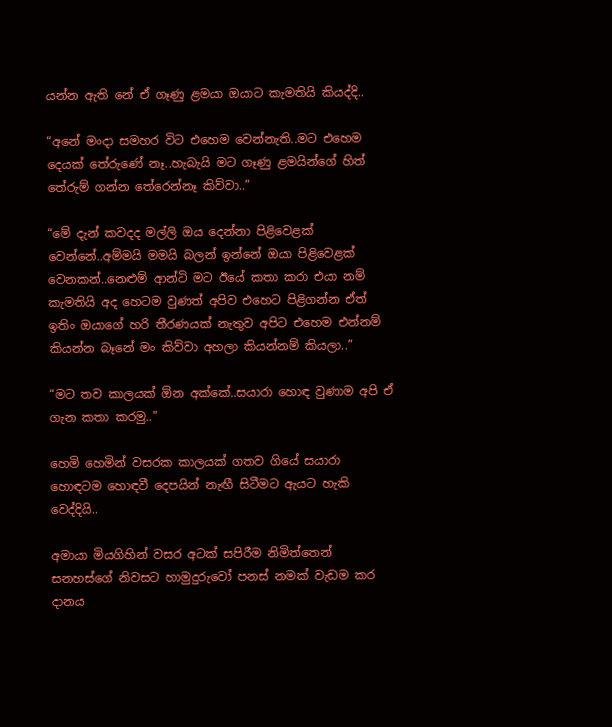යන්න ඇති නේ ඒ ගෑණු ළමයා ඔයාට කැමතියි කියද්දි..

“අනේ මංදා සමහර විට එහෙම වෙන්නැති..මට එහෙම දෙයක් තේරුණේ නෑ..හැබැයි මට ගෑණු ළමයින්ගේ හිත් තේරුම් ගන්න තේරෙන්නෑ කිව්වා..”

“මේ දැන් කවදද මල්ලි ඔය දෙන්නා පිළිවෙළක් වෙන්නේ..අම්මයි මමයි බලන් ඉන්නේ ඔයා පිළිවෙළක් වෙනකන්..නෙළුම් ආන්ටි මට ඊයේ කතා කරා එයා නම් කැමතියි අද හෙටම වුණත් අපිව එහෙට පිළිගන්න ඒත් ඉතිං ඔයාගේ හරි තීරණයක් නැතුව අපිට එහෙම එන්නම් කියන්න බෑනේ මං කිව්වා අහලා කියන්නම් කියලා..”

“මට තව කාලයක් ඕන අක්කේ..සයාරා හොඳ වුණාම අපි ඒ ගැන කතා කරමු..”

හෙමි හෙමින් වසරක කාලයක් ගතව ගියේ සයාරා හොඳටම හොඳවී දෙපයින් නැඟී සිටීමට ඇයට හැකි වෙද්දියි..

අමායා මියගිහින් වසර අටක් සපිරීම නිමිත්තෙන් සනහස්ගේ නිවසට හාමුදුරුවෝ පනස් නමක් වැඩම කර දානය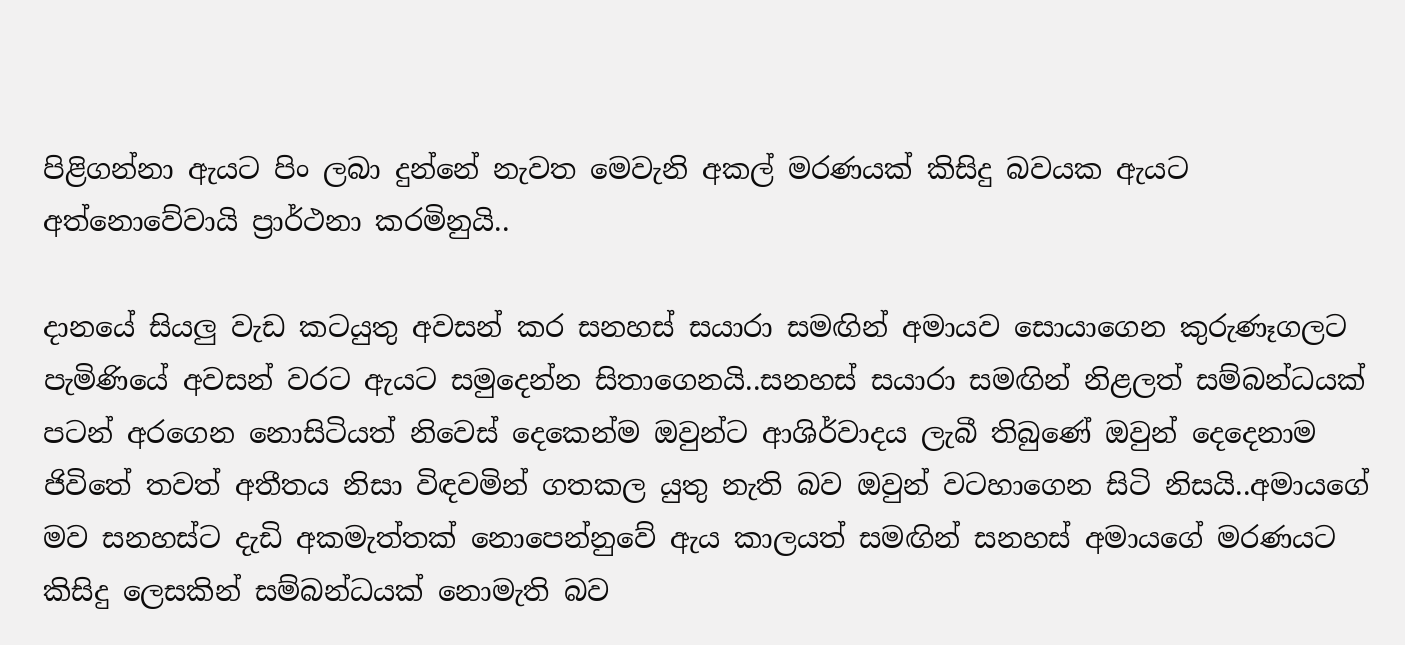පිළිගන්නා ඇයට පිං ලබා දුන්නේ නැවත මෙවැනි අකල් මරණයක් කිසිදු බවයක ඇයට අත්නොවේවායි ප්‍රාර්ථනා කරමිනුයි..

දානයේ සියලු වැඩ කටයුතු අවසන් කර සනහස් සයාරා සමඟින් අමායව සොයාගෙන කුරුණෑගලට පැමිණියේ අවසන් වරට ඇයට සමුදෙන්න සිතාගෙනයි..සනහස් සයාරා සමඟින් නිළලත් සම්බන්ධයක් පටන් අරගෙන නොසිටියත් නිවෙස් දෙකෙන්ම ඔවුන්ට ආශිර්වාදය ලැබී තිබුණේ ඔවුන් දෙදෙනාම ජිවිතේ තවත් අතීතය නිසා විඳවමින් ගතකල යුතු නැති බව ඔවුන් වටහාගෙන සිටි නිසයි..අමායගේ මව සනහස්ට දැඩි අකමැත්තක් නොපෙන්නුවේ ඇය කාලයත් සමඟින් සනහස් අමායගේ මරණයට කිසිදු ලෙසකින් සම්බන්ධයක් නොමැති බව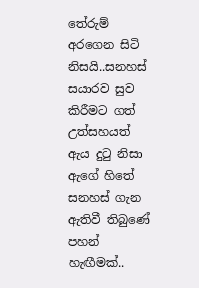තේරුම් අරගෙන සිටි නිසයි..සනහස් සයාරව සුව කිරීමට ගත් උත්සහයත් ඇය දුටු නිසා
ඇගේ හිතේ සනහස් ගැන ඇතිවී තිබුණේ පහන් හැඟීමක්..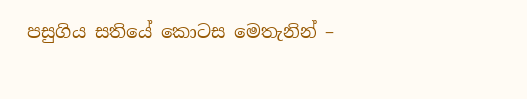පසුගිය සතියේ කොටස මෙතැනින් –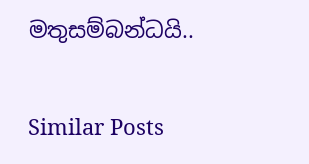මතුසම්බන්ධයි..

Similar Posts